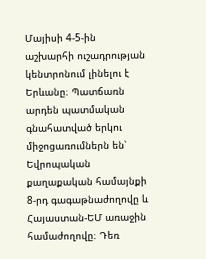Մայիսի 4-5-ին աշխարհի ուշադրության կենտրոնում լինելու է Երևանը։ Պատճառն արդեն պատմական գնահատված երկու միջոցառումներն են՝ Եվրոպական քաղաքական համայնքի 8-րդ գագաթնաժողովը և Հայաստան-ԵՄ առաջին համաժողովը։ Դեռ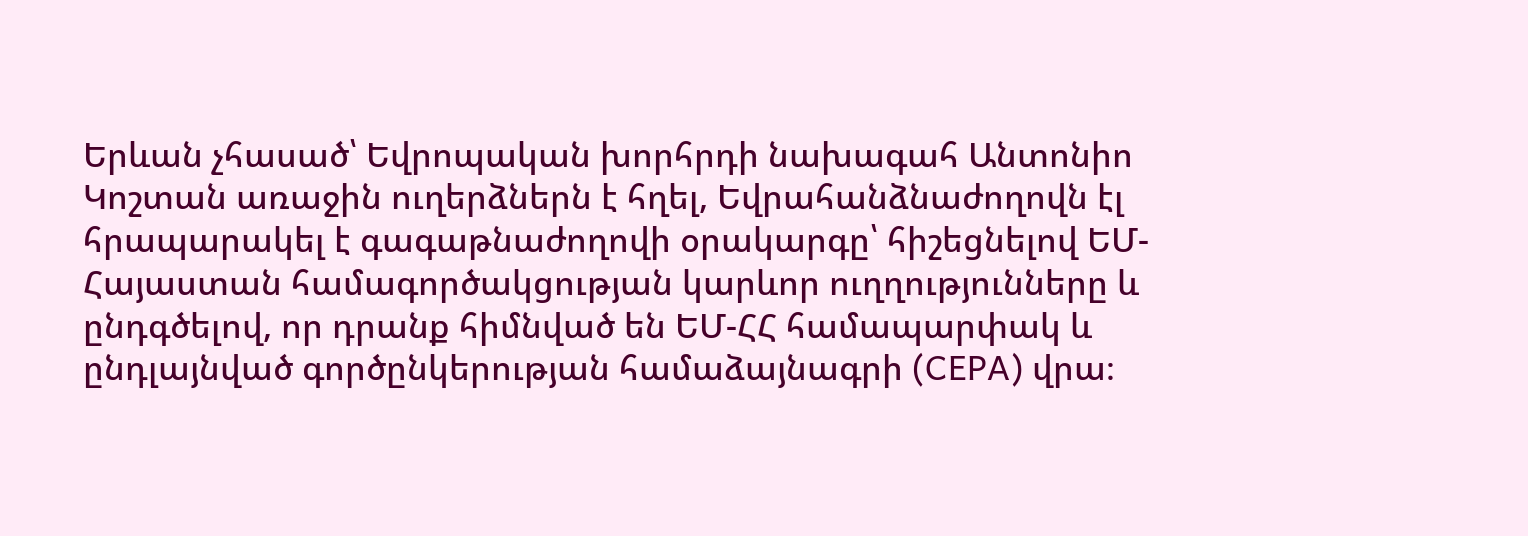Երևան չհասած՝ Եվրոպական խորհրդի նախագահ Անտոնիո Կոշտան առաջին ուղերձներն է հղել, Եվրահանձնաժողովն էլ հրապարակել է գագաթնաժողովի օրակարգը՝ հիշեցնելով ԵՄ-Հայաստան համագործակցության կարևոր ուղղությունները և ընդգծելով, որ դրանք հիմնված են ԵՄ-ՀՀ համապարփակ և ընդլայնված գործընկերության համաձայնագրի (CEPA) վրա։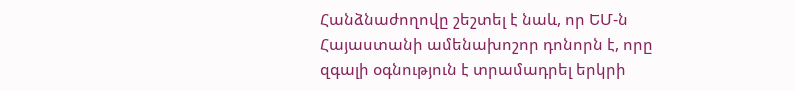Հանձնաժողովը շեշտել է նաև, որ ԵՄ-ն Հայաստանի ամենախոշոր դոնորն է, որը զգալի օգնություն է տրամադրել երկրի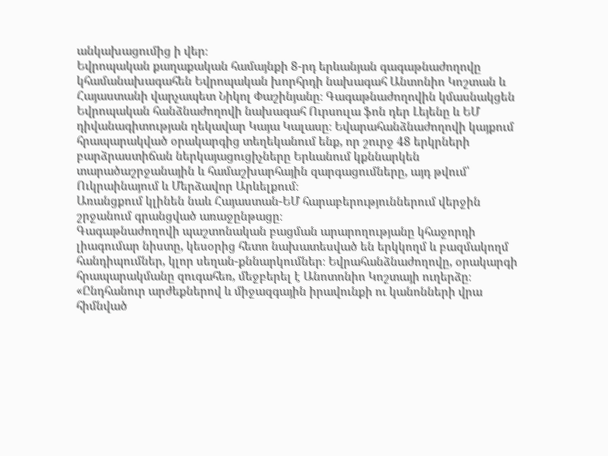անկախացումից ի վեր։
Եվրոպական քաղաքական համայնքի 8-րդ երևանյան գագաթնաժողովը կհամանախագահեն Եվրոպական խորհրդի նախագահ Անտոնիո Կոշտան և Հայաստանի վարչապետ Նիկոլ Փաշինյանը։ Գագաթնաժողովին կմասնակցեն Եվրոպական հանձնաժողովի նախագահ Ուրսուլա ֆոն դեր Լեյենը և ԵՄ դիվանագիտության ղեկավար Կայա Կալասը։ Եվարահանձնաժողովի կայքում հրապարակված օրակարգից տեղեկանում ենք, որ շուրջ 48 երկրների բարձրաստիճան ներկայացուցիչները Երևանում կքննարկեն տարածաշրջանային և համաշխարհային զարգացումները, այդ թվում՝ Ուկրաինայում և Մերձավոր Արևելքում։
Առանցքում կլինեն նաև Հայաստան-ԵՄ հարաբերություններում վերջին շրջանում գրանցված առաջընթացը։
Գագաթնաժողովի պաշտոնական բացման արարողությանը կհաջորդի լիագումար նիստը, կեսօրից հետո նախատեսված են երկկողմ և բազմակողմ հանդիպումներ, կլոր սեղան-քննարկումներ։ Եվրահանձնաժողովը, օրակարգի հրապարակմանը զուգահեռ, մեջբերել է Անոտոնիո Կոշտայի ուղերձը։
«Ընդհանուր արժեքներով և միջազգային իրավունքի ու կանոնների վրա հիմնված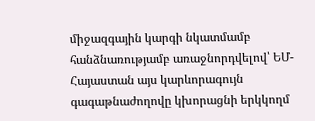միջազգային կարգի նկատմամբ հանձնառությամբ առաջնորդվելով՝ ԵՄ-Հայաստան այս կարևորագույն գագաթնաժողովը կխորացնի երկկողմ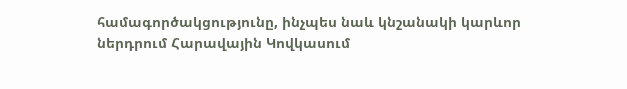համագործակցությունը, ինչպես նաև կնշանակի կարևոր ներդրում Հարավային Կովկասում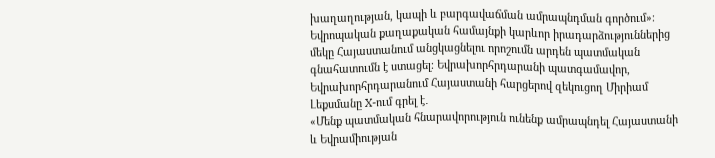խաղաղության, կապի և բարգավաճման ամրապնդման գործում»։
Եվրոպական քաղաքական համայնքի կարևոր իրադարձություններից մեկը Հայաստանում անցկացնելու որոշումն արդեն պատմական գնահատումն է ստացել։ Եվրախորհրդարանի պատգամավոր, Եվրախորհրդարանում Հայաստանի հարցերով զեկուցող Միրիամ Լեքսմանը X-ում գրել է․
«Մենք պատմական հնարավորություն ունենք ամրապնդել Հայաստանի և Եվրամիության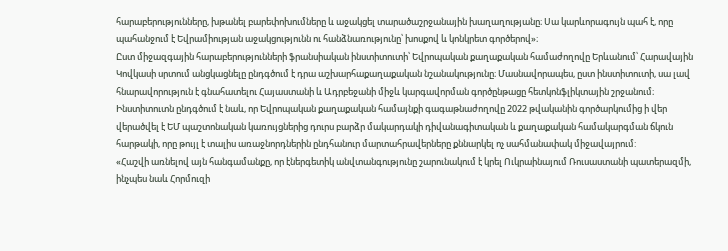հարաբերությունները, խթանել բարեփոխումները և աջակցել տարածաշրջանային խաղաղությանը։ Սա կարևորագույն պահ է, որը պահանջում է Եվրամիության աջակցությունն ու հանձնառությունը՝ խոսքով և կոնկրետ գործերով»։
Ըստ միջազգային հարաբերությունների ֆրանսիական ինստիտուտի՝ Եվրոպական քաղաքական համաժողովը Երևանում՝ Հարավային Կովկասի սրտում անցկացնելը ընդգծում է դրա աշխարհաքաղաքական նշանակությունը։ Մասնավորապես, ըստ ինստիտուտի, սա լավ հնարավորություն է գնահատելու Հայաստանի և Ադրբեջանի միջև կարգավորման գործընթացը հետկոնֆլիկտային շրջանում։
Ինստիտուտն ընդգծում է նաև, որ Եվրոպական քաղաքական համայնքի գագաթնաժողովը 2022 թվականին գործարկումից ի վեր վերածվել է ԵՄ պաշտոնական կառույցներից դուրս բարձր մակարդակի դիվանագիտական և քաղաքական համակարգման ճկուն հարթակի, որը թույլ է տալիս առաջնորդներին ընդհանուր մարտահրավերները քննարկել ոչ սահմանափակ միջավայրում:
«Հաշվի առնելով այն հանգամանքը, որ էներգետիկ անվտանգությունը շարունակում է կրել Ուկրաինայում Ռուսաստանի պատերազմի, ինչպես նաև Հորմուզի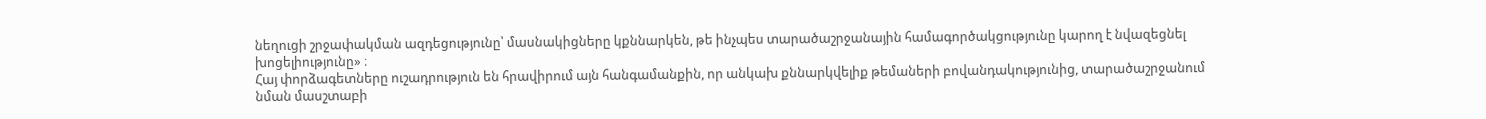նեղուցի շրջափակման ազդեցությունը՝ մասնակիցները կքննարկեն, թե ինչպես տարածաշրջանային համագործակցությունը կարող է նվազեցնել խոցելիությունը» ։
Հայ փորձագետները ուշադրություն են հրավիրում այն հանգամանքին, որ անկախ քննարկվելիք թեմաների բովանդակությունից, տարածաշրջանում նման մասշտաբի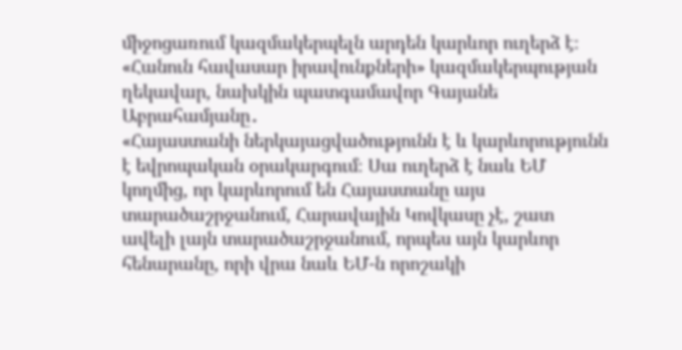միջոցառում կազմակերպելն արդեն կարևոր ուղերձ է։ «Հանուն հավասար իրավունքների» կազմակերպության ղեկավար, նախկին պատգամավոր Գայանե Աբրահամյանը․
«Հայաստանի ներկայացվածությունն է և կարևորությունն է եվրոպական օրակարգում։ Սա ուղերձ է նաև ԵՄ կողմից, որ կարևորում են Հայաստանը այս տարածաշրջանում, Հարավային Կովկասը չէ, շատ ավելի լայն տարածաշրջանում, որպես այն կարևոր հենարանը, որի վրա նաև ԵՄ-ն որոշակի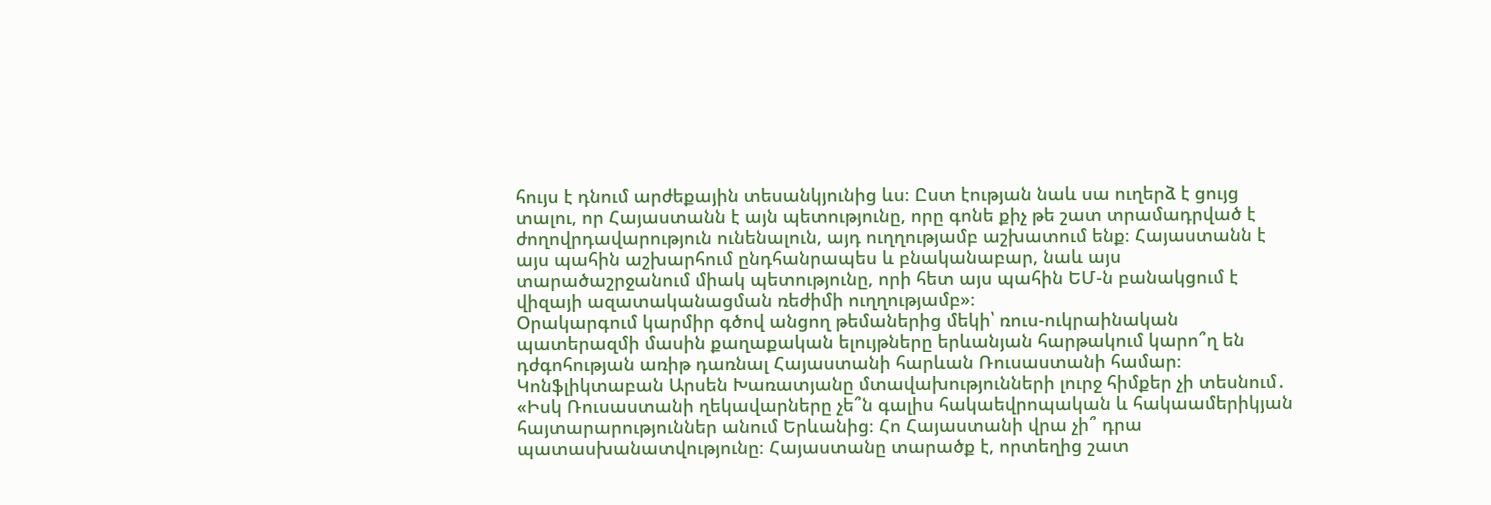հույս է դնում արժեքային տեսանկյունից ևս։ Ըստ էության նաև սա ուղերձ է ցույց տալու, որ Հայաստանն է այն պետությունը, որը գոնե քիչ թե շատ տրամադրված է ժողովրդավարություն ունենալուն, այդ ուղղությամբ աշխատում ենք։ Հայաստանն է այս պահին աշխարհում ընդհանրապես և բնականաբար, նաև այս տարածաշրջանում միակ պետությունը, որի հետ այս պահին ԵՄ-ն բանակցում է վիզայի ազատականացման ռեժիմի ուղղությամբ»։
Օրակարգում կարմիր գծով անցող թեմաներից մեկի՝ ռուս-ուկրաինական պատերազմի մասին քաղաքական ելույթները երևանյան հարթակում կարո՞ղ են դժգոհության առիթ դառնալ Հայաստանի հարևան Ռուսաստանի համար։ Կոնֆլիկտաբան Արսեն Խառատյանը մտավախությունների լուրջ հիմքեր չի տեսնում․
«Իսկ Ռուսաստանի ղեկավարները չե՞ն գալիս հակաեվրոպական և հակաամերիկյան հայտարարություններ անում Երևանից։ Հո Հայաստանի վրա չի՞ դրա պատասխանատվությունը։ Հայաստանը տարածք է, որտեղից շատ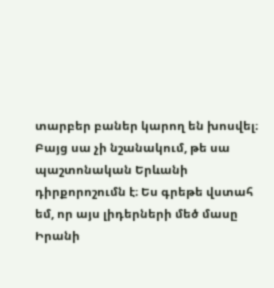տարբեր բաներ կարող են խոսվել։ Բայց սա չի նշանակում, թե սա պաշտոնական Երևանի դիրքորոշումն է։ Ես գրեթե վստահ եմ, որ այս լիդերների մեծ մասը Իրանի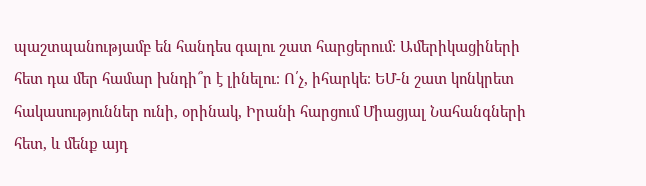պաշտպանությամբ են հանդես գալու շատ հարցերում։ Ամերիկացիների հետ դա մեր համար խնդի՞ր է լինելու։ Ո՛չ, իհարկե։ ԵՄ-ն շատ կոնկրետ հակասություններ ունի, օրինակ, Իրանի հարցում Միացյալ Նահանգների հետ, և մենք այդ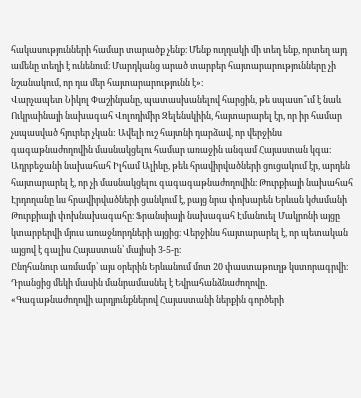հակասությունների համար տարածք չենք։ Մենք ուղղակի մի տեղ ենք, որտեղ այդ ամենը տեղի է ունենում։ Մարդկանց արած տարբեր հայտարարությունները չի նշանակում, որ դա մեր հայտարարությունն է»։
Վարչապետ Նիկոլ Փաշինյանը, պատասխանելով հարցին, թե սպասո՞ւմ է նաև Ուկրաինայի նախագահ Վոլոդիմիր Զելենսկիին, հայտարարել էր, որ իր համար չսպասված հյուրեր չկան: Ավելի ուշ հայտնի դարձավ, որ վերջինս գագաթնաժողովին մասնակցելու համար առաջին անգամ Հայաստան կգա։
Ադրբեջանի նախահահ Իլհամ Ալիևը, թեև հրավիրվածների ցուցակում էր, արդեն հայտարարել է, որ չի մասնակցելու գագագաթնաժողովին։ Թուրքիայի նախահահ Էրդողանը ևս հրավիրվածների ցանկում է, բայց նրա փոխարեն Երևան կժամանի Թուրքիայի փոխնախագահը։ Ֆրանսիայի նախագահ Էմանուել Մակրոնի այցը կտարբերվի մյուս առաջնորդների այցից։ Վերջինս հայտարարել է, որ պետական այցով է գալիս Հայաստան՝ մայիսի 3-5-ը։
Ընդհանուր առմամբ՝ այս օրերին Երևանում մոտ 20 փաստաթուղթ կստորագրվի։ Դրանցից մեկի մասին մանրամասնել է Եվրահանձնաժողովը․
«Գագաթնաժողովի արդյունքներով Հայաստանի ներքին գործերի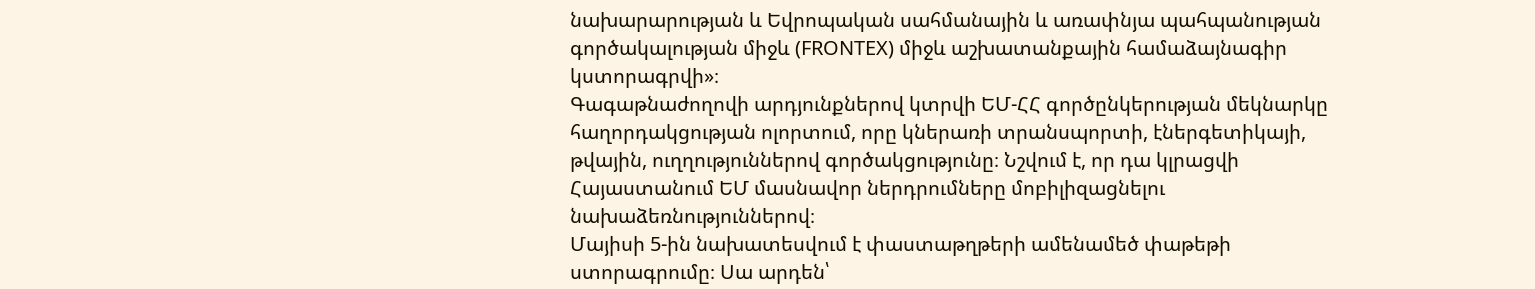նախարարության և Եվրոպական սահմանային և առափնյա պահպանության գործակալության միջև (FRONTEX) միջև աշխատանքային համաձայնագիր կստորագրվի»։
Գագաթնաժողովի արդյունքներով կտրվի ԵՄ-ՀՀ գործընկերության մեկնարկը հաղորդակցության ոլորտում, որը կներառի տրանսպորտի, էներգետիկայի, թվային, ուղղություններով գործակցությունը։ Նշվում է, որ դա կլրացվի Հայաստանում ԵՄ մասնավոր ներդրումները մոբիլիզացնելու նախաձեռնություններով։
Մայիսի 5-ին նախատեսվում է փաստաթղթերի ամենամեծ փաթեթի ստորագրումը։ Սա արդեն՝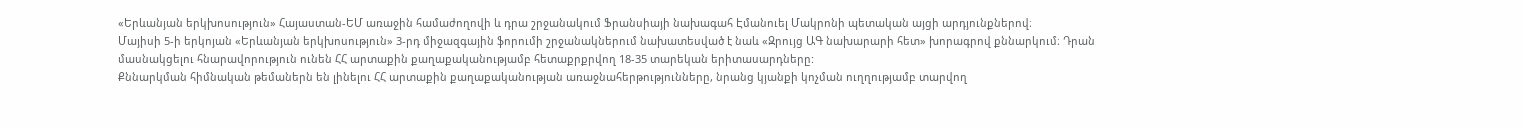«Երևանյան երկխոսություն» Հայաստան-ԵՄ առաջին համաժողովի և դրա շրջանակում Ֆրանսիայի նախագահ Էմանուել Մակրոնի պետական այցի արդյունքներով։
Մայիսի 5-ի երկոյան «Երևանյան երկխոսություն» 3-րդ միջազգային ֆորումի շրջանակներում նախատեսված է նաև «Զրույց ԱԳ նախարարի հետ» խորագրով քննարկում։ Դրան մասնակցելու հնարավորություն ունեն ՀՀ արտաքին քաղաքականությամբ հետաքրքրվող 18-35 տարեկան երիտասարդները:
Քննարկման հիմնական թեմաներն են լինելու ՀՀ արտաքին քաղաքականության առաջնահերթությունները, նրանց կյանքի կոչման ուղղությամբ տարվող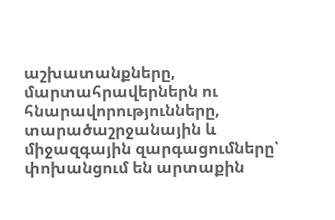աշխատանքները, մարտահրավերներն ու հնարավորությունները, տարածաշրջանային և միջազգային զարգացումները՝ փոխանցում են արտաքին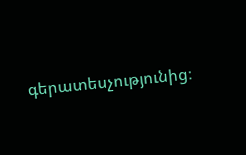գերատեսչությունից։